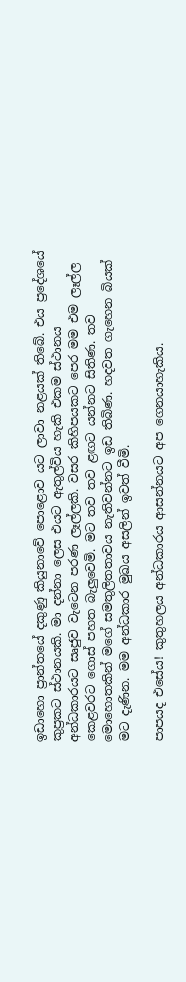ඉඩාහො ප්‍රාන්තයේ දකුණු කියුනාවේ පොළොව යට ලාවා නළයක් තිබේ. එය ප්‍රදේශයේ කුප්‍රකට ස්ථානයකි. මා දන්නා ලෙස එයට ඇතුල්විය හැකි එකම ස්ථානය අන්ධකාරයට සෘජුව වැටෙන පරණ ලෑල්ලකි. වසර කිහිපයකට පෙර මම එම ලෑල්ල කෙළවරට ගොස් පහත බැලුවෙමි. මට තව තව ළඟට යන්නට සිතිණ. තව මොහොතකින් මගේ සමතුලිතතාවය නැතිවන්නට ඉඩ තිබිණ. හදවත ගැහෙන බියක් මට දැණින. මම අන්ධකාර මුඛය අසලින් ඉවත් වීමි.

පාපයද එසේය! කුතුහලය අන්ධකාරය ආසන්නයට අප ගෙනයාහැකිය.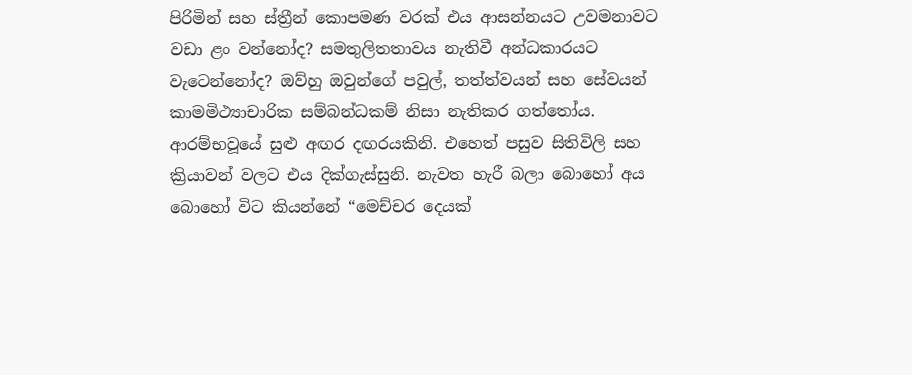පිරිමින් සහ ස්ත්‍රීන් කොපමණ වරක් එය ආසන්නයට උවමනාවට වඩා ළං වන්නෝද? සමතුලිතතාවය නැතිවී අන්ධකාරයට වැටෙන්නෝද? ඔව්හු ඔවුන්ගේ පවුල්, තත්ත්වයන් සහ සේවයන් කාමමිථ්‍යාචාරික සම්බන්ධකම් නිසා නැතිකර ගත්තෝය. ආරම්භවූයේ සුළු අඟර දඟරයකිනි. එහෙත් පසුව සිතිවිලි සහ ක්‍රියාවන් වලට එය දික්ගැස්සුනි. නැවත හැරී බලා බොහෝ අය බොහෝ විට කියන්නේ “මෙච්චර දෙයක්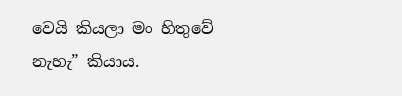වෙයි කියලා මං හිතුවේ නැහැ” කියාය.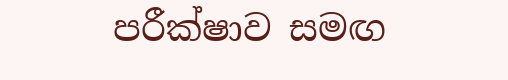පරීක්ෂාව සමඟ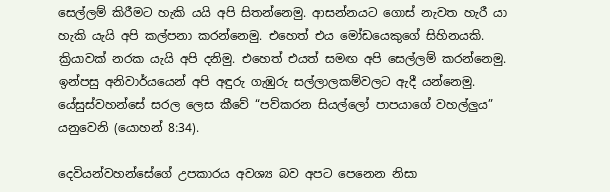සෙල්ලම් කිරීමට හැකි යයි අපි සිතන්නෙමු. ආසන්නයට ගොස් නැවත හැරී යා හැකි යැයි අපි කල්පනා කරන්නෙමු. එහෙත් එය මෝඩයෙකුගේ සිහිනයකි. ක්‍රියාවක් නරක යැයි අපි දනිමු. එහෙත් එයත් සමඟ අපි සෙල්ලම් කරන්නෙමු. ඉන්පසු අනිවාර්යයෙන් අපි අඳුරු ගැඹුරු සල්ලාලකම්වලට ඇදී යන්නෙමු. යේසුස්වහන්සේ සරල ලෙස කීවේ “පව්කරන සියල්ලෝ පාපයාගේ වහල්ලුය” යනුවෙනි (යොහන් 8:34).

දෙවියන්වහන්සේගේ උපකාරය අවශ්‍ය බව අපට පෙනෙන නිසා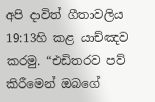අපි දාවිත් ගීතාවලිය 19:13හි කළ යාච්ඤව කරමු. “එඩිතරව පව් කිරීමෙන් ඔබගේ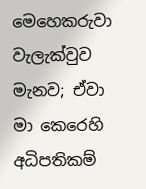මෙහෙකරුවා වැලැක්වුව මැනව; ඒවා මා කෙරෙහි අධිපතිකම්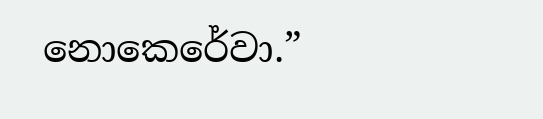නොකෙරේවා.”